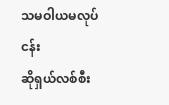သမဝါယမလုပ်ငန်း
ဆိုရှယ်လစ်စီး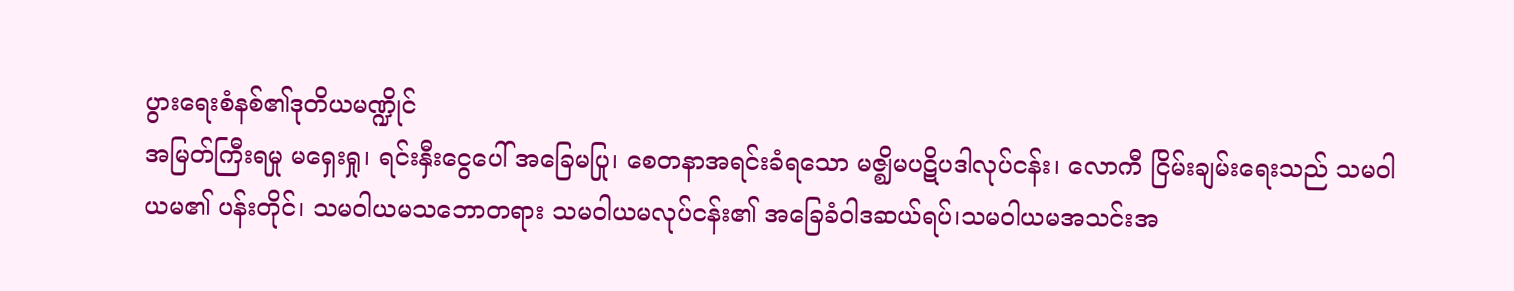ပွားရေးစံနစ်၏ဒုတိယမဏ္ဍိုင်
အမြတ်ကြီးရမှု မရှေးရှု၊ ရင်းနှီးငွေပေါ် အခြေမပြု၊ စေတနာအရင်းခံရသော မဇ္ဈိမပဋိပဒါလုပ်ငန်း၊ လောကီ ငြိမ်းချမ်းရေးသည် သမဝါယမ၏ ပန်းတိုင်၊ သမဝါယမသဘောတရား သမဝါယမလုပ်ငန်း၏ အခြေခံဝါဒဆယ်ရပ်၊သမဝါယမအသင်းအ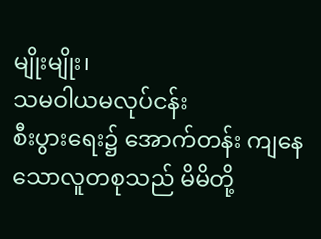မျိုးမျိုး၊
သမဝါယမလုပ်ငန်း
စီးပွားရေး၌ အောက်တန်း ကျနေသောလူတစုသည် မိမိတို့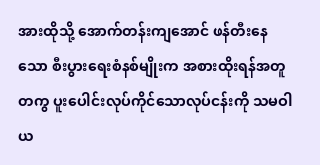အားထိုသို့ အောက်တန်းကျအောင် ဖန်တီးနေသော စီးပွားရေးစံနစ်မျိုးက အစားထိုးရန်အတူတကွ ပူးပေါင်းလုပ်ကိုင်သောလုပ်ငန်းကို သမဝါယ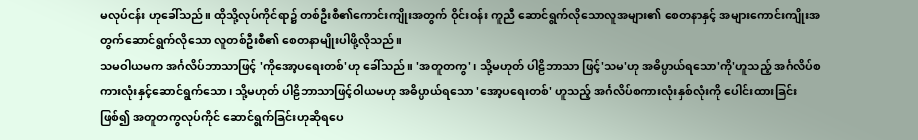မလုပ်ငန်း ဟုခေါ်သည်။ ထိုသို့လုပ်ကိုင်ရာ၌ တစ်ဦးစီ၏ကောင်းကျိုးအတွက် ဝိုင်းဝန်း ကူညီ ဆောင်ရွက်လိုသောလူအများ၏ စေတနာနှင့် အများကောင်းကျိုးအတွက်ဆောင်ရွက်လိုသော လူတစ်ဦးစီ၏ စေတနာမျိုးပါဖို့လိုသည်။
သမဝါယမက အင်္ဂလိပ်ဘာသာဖြင့် 'ကိုအော့ပရေးတစ်'ဟု ခေါ်သည်။ 'အတူတကွ'၊ သို့မဟုတ် ပါဠိဘာသာ ဖြင့်'သမ'ဟု အဓိပ္ပာယ်ရသော'ကို'ဟူသည့် အင်္ဂလိပ်စကားလုံးနှင့်ဆောင်ရွက်သော၊ သို့မဟုတ် ပါဠိဘာသာဖြင့်ဝါယမဟု အဓိပ္ပာယ်ရသော 'အော့ပရေးတစ်' ဟူသည့် အင်္ဂလိပ်စကားလုံးနှစ်လုံးကို ပေါင်းထားခြင်းဖြစ်၍ အတူတကွလုပ်ကိုင် ဆောင်ရွက်ခြင်းဟုဆိုရပေ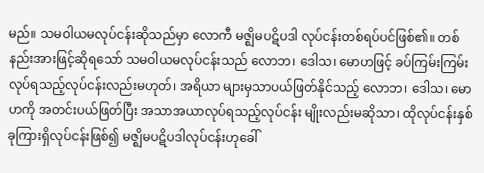မည်။ သမဝါယမလုပ်ငန်းဆိုသည်မှာ လောကီ မဇ္ဈိမပဋိပဒါ လုပ်ငန်းတစ်ရပ်ပင်ဖြစ်၏။ တစ်နည်းအားဖြင့်ဆိုရသော် သမဝါယမလုပ်ငန်းသည် လောဘ၊ ဒေါသ၊ မောဟဖြင့် ခပ်ကြမ်းကြမ်းလုပ်ရသည့်လုပ်ငန်းလည်းမဟုတ်၊ အရိယာ များမှသာပယ်ဖြတ်နိုင်သည့် လောဘ၊ ဒေါသ၊ မောဟကို အတင်းပယ်ဖြတ်ပြီး အသာအယာလုပ်ရသည့်လုပ်ငန်း မျိုးလည်းမဆိုသာ၊ ထိုလုပ်ငန်းနှစ်ခုကြားရှိလုပ်ငန်းဖြစ်၍ မဇ္ဈိမပဋိပဒါလုပ်ငန်းဟုခေါ်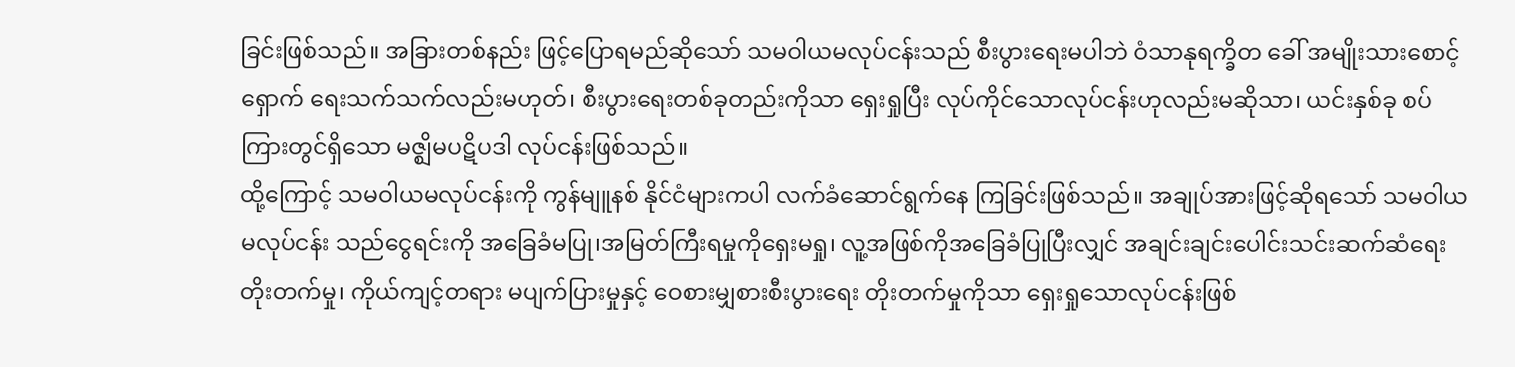ခြင်းဖြစ်သည်။ အခြားတစ်နည်း ဖြင့်ပြောရမည်ဆိုသော် သမဝါယမလုပ်ငန်းသည် စီးပွားရေးမပါဘဲ ဝံသာနုရက္ခိတ ခေါ် အမျိုးသားစောင့်ရှောက် ရေးသက်သက်လည်းမဟုတ်၊ စီးပွားရေးတစ်ခုတည်းကိုသာ ရှေးရှုပြီး လုပ်ကိုင်သောလုပ်ငန်းဟုလည်းမဆိုသာ၊ ယင်းနှစ်ခု စပ်ကြားတွင်ရှိသော မဇ္ဈိမပဋိပဒါ လုပ်ငန်းဖြစ်သည်။
ထို့ကြောင့် သမဝါယမလုပ်ငန်းကို ကွန်မျူနစ် နိုင်ငံများကပါ လက်ခံဆောင်ရွက်နေ ကြခြင်းဖြစ်သည်။ အချုပ်အားဖြင့်ဆိုရသော် သမဝါယမလုပ်ငန်း သည်ငွေရင်းကို အခြေခံမပြု၊အမြတ်ကြီးရမှုကိုရှေးမရှု၊ လူ့အဖြစ်ကိုအခြေခံပြုပြီးလျှင် အချင်းချင်းပေါင်းသင်းဆက်ဆံရေးတိုးတက်မှု၊ ကိုယ်ကျင့်တရား မပျက်ပြားမှုနှင့် ဝေစားမျှစားစီးပွားရေး တိုးတက်မှုကိုသာ ရှေးရှုသောလုပ်ငန်းဖြစ်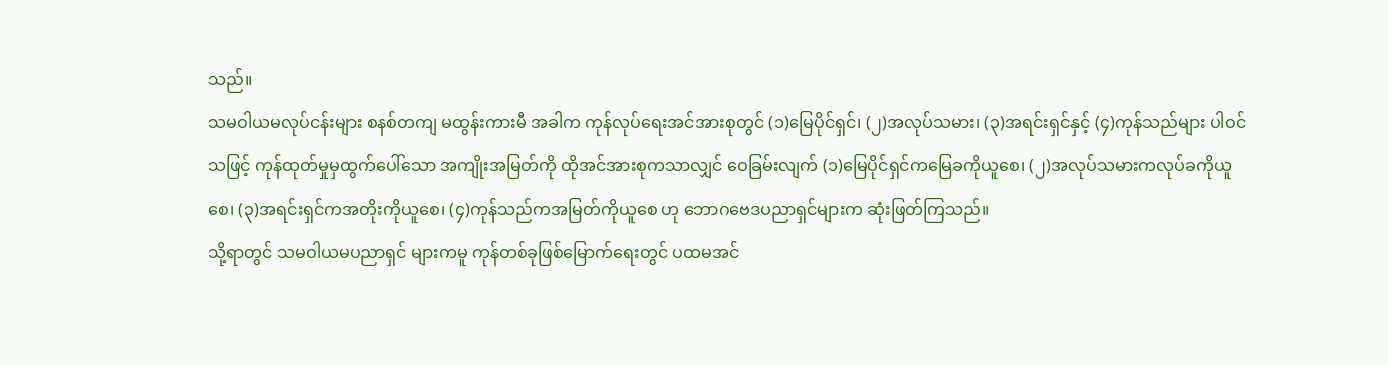သည်။
သမဝါယမလုပ်ငန်းများ စနစ်တကျ မထွန်းကားမီ အခါက ကုန်လုပ်ရေးအင်အားစုတွင် (၁)မြေပိုင်ရှင်၊ (၂)အလုပ်သမား၊ (၃)အရင်းရှင်နှင့် (၄)ကုန်သည်များ ပါဝင်သဖြင့် ကုန်ထုတ်မှုမှထွက်ပေါ်သော အကျိုးအမြတ်ကို ထိုအင်အားစုကသာလျှင် ဝေခြမ်းလျက် (၁)မြေပိုင်ရှင်ကမြေခကိုယူစေ၊ (၂)အလုပ်သမားကလုပ်ခကိုယူစေ၊ (၃)အရင်းရှင်ကအတိုးကိုယူစေ၊ (၄)ကုန်သည်ကအမြတ်ကိုယူစေ ဟု ဘောဂဗေဒပညာရှင်များက ဆုံးဖြတ်ကြသည်။
သို့ရာတွင် သမဝါယမပညာရှင် များကမူ ကုန်တစ်ခုဖြစ်မြောက်ရေးတွင် ပထမအင်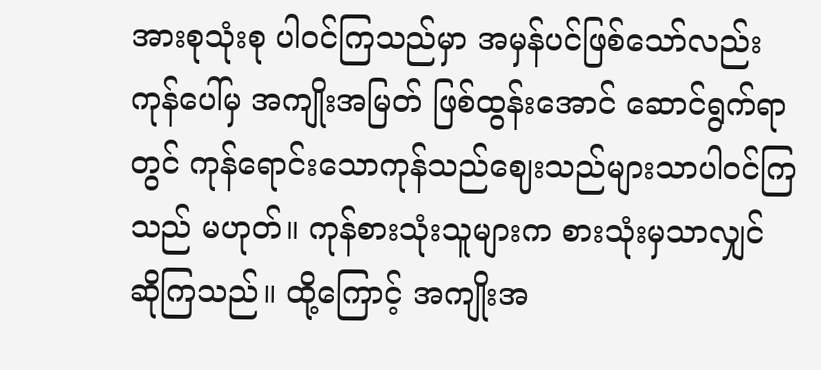အားစုသုံးစု ပါဝင်ကြသည်မှာ အမှန်ပင်ဖြစ်သော်လည်း ကုန်ပေါ်မှ အကျိုးအမြတ် ဖြစ်ထွန်းအောင် ဆောင်ရွက်ရာတွင် ကုန်ရောင်းသောကုန်သည်ဈေးသည်များသာပါဝင်ကြသည် မဟုတ်။ ကုန်စားသုံးသူများက စားသုံးမှသာလျှင် ဆိုကြသည်။ ထို့ကြောင့် အကျိုးအ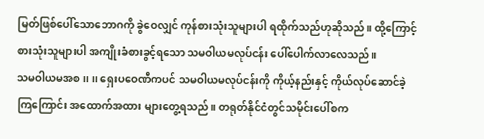မြတ်ဖြစ်ပေါ်သောဘောဂကို ခွဲဝေလျှင် ကုန်စားသုံးသူများပါ ရထိုက်သည်ဟုဆိုသည်။ ထို့ကြောင့် စားသုံးသူများပါ အကျိုးခံစားခွင့်ရသော သမဝါယမလုပ်ငန်း ပေါ်ပေါက်လာလေသည်။
သမဝါယမအစ ၊၊ ၊၊ ရှေးပဝေဏီကပင် သမဝါယမလုပ်ငန်းကို ကိုယ့်နည်းနှင့် ကိုယ်လုပ်ဆောင်ခဲ့ကြကြောင်း အထောက်အထား များတွေ့ရသည်။ တရုတ်နိုင်ငံတွင်သမိုင်းပေါ်စက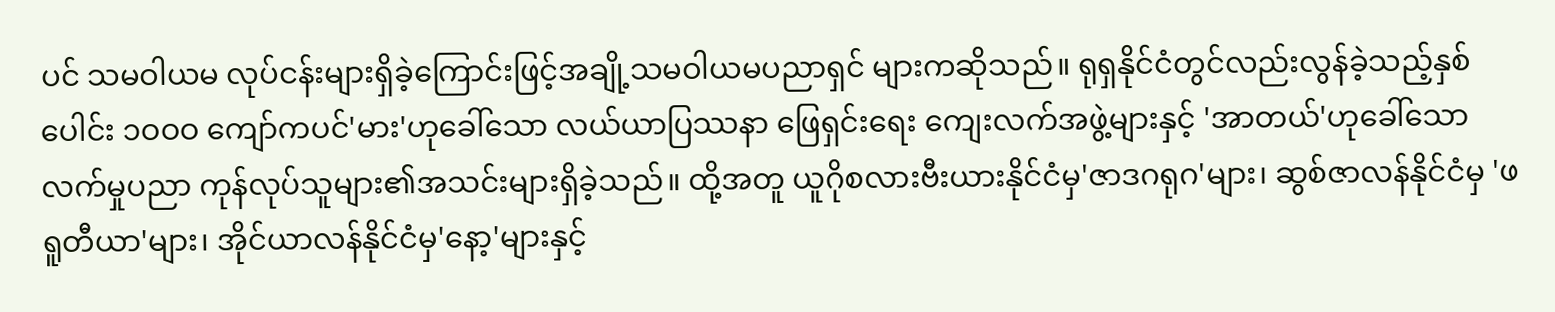ပင် သမဝါယမ လုပ်ငန်းများရှိခဲ့ကြောင်းဖြင့်အချို့သမဝါယမပညာရှင် များကဆိုသည်။ ရုရှနိုင်ငံတွင်လည်းလွန်ခဲ့သည့်နှစ်ပေါင်း ၁ဝဝဝ ကျော်ကပင်'မား'ဟုခေါ်သော လယ်ယာပြဿနာ ဖြေရှင်းရေး ကျေးလက်အဖွဲ့များနှင့် 'အာတယ်'ဟုခေါ်သော လက်မှုပညာ ကုန်လုပ်သူများ၏အသင်းများရှိခဲ့သည်။ ထို့အတူ ယူဂိုစလားဗီးယားနိုင်ငံမှ'ဇာဒဂရုဂ'များ၊ ဆွစ်ဇာလန်နိုင်ငံမှ 'ဖရူတီယာ'များ၊ အိုင်ယာလန်နိုင်ငံမှ'နော့'များနှင့်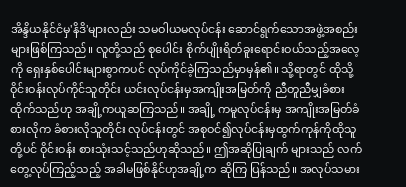အိန္ဒိယနိုင်ငံမှ'နိဒိ'များလည်း သမဝါယမလုပ်ငန်း ဆောင်ရွက်သောအဖွဲ့အစည်းများဖြစ်ကြသည်။ လူတို့သည် စုပေါင်း စိုက်ပျိုးရိတ်ခူးရောင်းဝယ်သည့်အလေ့ကို ရှေးနှစ်ပေါင်းများစွာကပင် လုပ်ကိုင်ခဲ့ကြသည်မှာမှန်၏။ သို့ရာတွင် ထိုသို့ ဝိုင်းဝန်းလုပ်ကိုင်သူတိုင်း ယင်းလုပ်ငန်းမှအကျိုးအမြတ်ကို ညီတူညီမျှခံစားထိုက်သည်ဟု အချို့ကယူဆကြသည်။ အချို့ ကမူလုပ်ငန်းမှ အကျိုးအမြတ်ခံစားလိုက ခံစားလိုသူတိုင်း လုပ်ငန်းတွင် အစုဝင်၍လုပ်ငန်းမှထွက်ကုန်ကိုထိုသူတို့ပင် ဝိုင်းဝန်း စားသုံးသင့်သည်ဟုဆိုသည်။ ဤအဆိုပြုချက် များသည် လက်တွေ့လုပ်ကြည့်သည့် အခါမဖြစ်နိုင်ဟုအချို့က ဆိုကြ ပြန်သည်။ အလုပ်သမား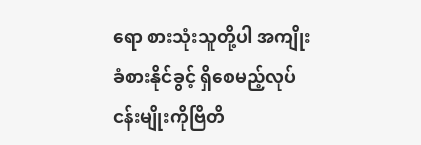ရော စားသုံးသူတို့ပါ အကျိုးခံစားနိုင်ခွင့် ရှိစေမည့်လုပ်ငန်းမျိုးကိုဗြိတိ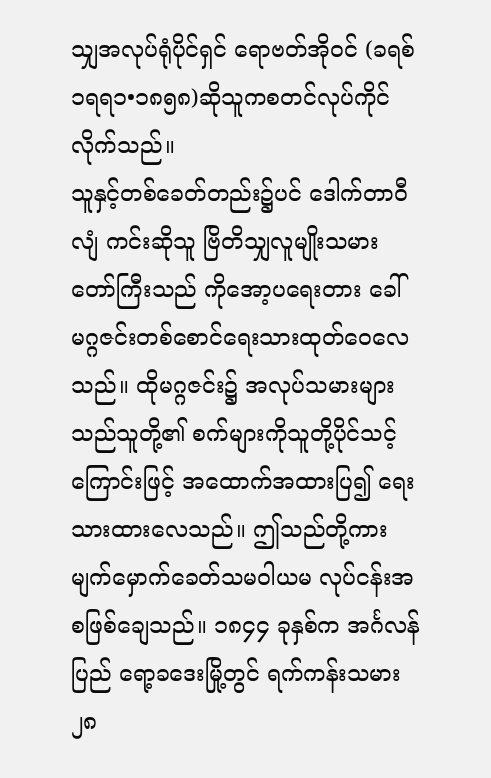သျှအလုပ်ရုံပိုင်ရှင် ရောဗတ်အိုဝင် (ခရစ်၁ရရ၁•၁၈၅၈)ဆိုသူကစတင်လုပ်ကိုင်လိုက်သည်။
သူနှင့်တစ်ခေတ်တည်း၌ပင် ဒေါက်တာဝီလျံ ကင်းဆိုသူ ဗြိတိသျှလူမျိုးသမားတော်ကြီးသည် ကိုအော့ပရေးတား ခေါ် မဂ္ဂဇင်းတစ်စောင်ရေးသားထုတ်ဝေလေသည်။ ထိုမဂ္ဂဇင်း၌ အလုပ်သမားများသည်သူတို့၏ စက်များကိုသူတို့ပိုင်သင့် ကြောင်းဖြင့် အထောက်အထားပြ၍ ရေးသားထားလေသည်။ ဤသည်တို့ကား မျက်မှောက်ခေတ်သမဝါယမ လုပ်ငန်းအစဖြစ်ချေသည်။ ၁၈၄၄ ခုနှစ်က အင်္ဂလန်ပြည် ရော့ခဒေးမြို့တွင် ရက်ကန်းသမား ၂၈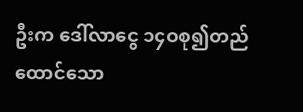ဦးက ဒေါ်လာငွေ ၁၄ဝစု၍တည်ထောင်သော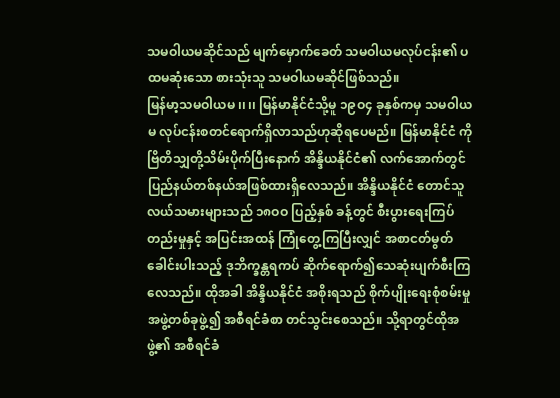သမဝါယမဆိုင်သည် မျက်မှောက်ခေတ် သမဝါယမလုပ်ငန်း၏ ပထမဆုံးသော စားသုံးသူ သမဝါယမဆိုင်ဖြစ်သည်။
မြန်မာ့သမဝါယမ ၊၊ ၊၊ မြန်မာနိုင်ငံသို့မူ ၁၉ဝ၄ ခုနှစ်ကမှ သမဝါယမ လုပ်ငန်းစတင်ရောက်ရှိလာသည်ဟုဆိုရပေမည်။ မြန်မာနိုင်ငံ ကိုဗြိတိသျှတို့သိမ်းပိုက်ပြီးနောက် အိန္ဒိယနိုင်ငံ၏ လက်အောက်တွင် ပြည်နယ်တစ်နယ်အဖြစ်ထားရှိလေသည်။ အိန္ဒိယနိုင်ငံ တောင်သူလယ်သမားများသည် ၁၈ဝဝ ပြည့်နှစ် ခန့်တွင် စီးပွားရေးကြပ်တည်းမှုနှင့် အပြင်းအထန် ကြုံတွေ့ကြပြီးလျှင် အစာငတ်မွတ်ခေါင်းပါးသည့် ဒုဘိက္ခန္တရကပ် ဆိုက်ရောက်၍သေဆုံးပျက်စီးကြလေသည်။ ထိုအခါ အိန္ဒိယနိုင်ငံ အစိုးရသည် စိုက်ပျိုးရေးစုံစမ်းမှုအဖွဲ့တစ်ခုဖွဲ့၍ အစီရင်ခံစာ တင်သွင်းစေသည်။ သို့ရာတွင်ထိုအဖွဲ့၏ အစီရင်ခံ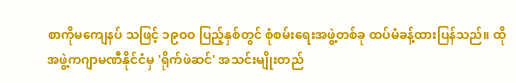စာကိုမကျေနပ် သဖြင့် ၁၉ဝဝ ပြည့်နှစ်တွင် စုံစမ်းရေးအဖွဲ့တစ်ခု ထပ်မံခန့်ထားပြန်သည်။ ထိုအဖွဲ့ကဂျာမဏီနိုင်ငံမှ 'ရိုက်ဖဲဆင်' အသင်းမျိုးတည်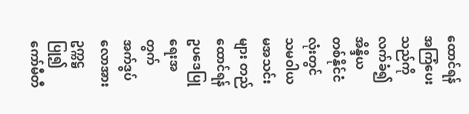ထောင်ရန်အကြံပေးသည်ကိုလက်ခံ၍ အိန္ဒိယတစ်နိုင်ငံလုံးတွင် သမဝါယမအသင်းများ တည်ထောင်ရန် ဥပဒေပြုရေးအတွက် အက်ဒွပ်လောအား ဥက္ကဋ္ဌပြု၍ ကော်မီတီ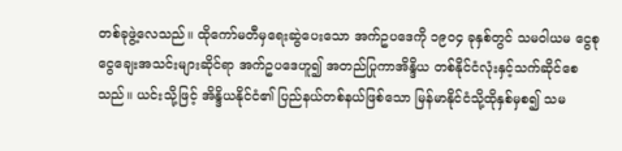တစ်ခုဖွဲ့လေသည်။ ထိုကော်မတီမှရေးဆွဲပေးသော အက်ဥပဒေကို ၁၉ဝ၄ ခုနှစ်တွင် သမဝါယမ ငွေစုငွေချေးအသင်းများဆိုင်ရာ အက်ဥပဒေဟူ၍ အတည်ပြုကာအိန္ဒိယ တစ်နိုင်ငံလုံးနှင့်သက်ဆိုင်စေသည်။ ယင်းသို့ဖြင့် အိန္ဒိယနိုင်ငံ၏ ပြည်နယ်တစ်နယ်ဖြစ်သော မြန်မာနိုင်ငံသို့ထိုနှစ်မှစ၍ သမ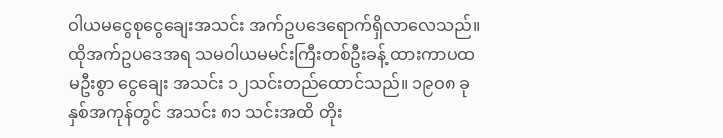ဝါယမငွေစုငွေချေးအသင်း အက်ဥပဒေရောက်ရှိလာလေသည်။ ထိုအက်ဥပဒေအရ သမဝါယမမင်းကြီးတစ်ဦးခန့် ထားကာပထမဦးစွာ ငွေချေး အသင်း ၁၂သင်းတည်ထောင်သည်။ ၁၉ဝ၈ ခုနှစ်အကုန်တွင် အသင်း ၈၁ သင်းအထိ တိုး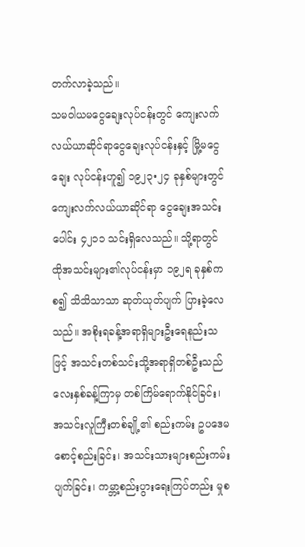တက်လာခဲ့သည်။
သမဝါယမငွေချေးလုပ်ငန်းတွင် ကျေးလက်လယ်ယာဆိုင်ရာငွေချေးလုပ်ငန်းနှင့် မြို့မငွေချေး လုပ်ငန်းဟူ၍ ၁၉၂၃•၂၄ ခုနှစ်များတွင် ကျေးလက်လယ်ယာဆိုင်ရာ ငွေချေးအသင်းပေါင်း ၄၂၁၁ သင်းရှိလေသည်။ သို့ရာတွင် ထိုအသင်းများ၏လုပ်ငန်းမှာ ၁၉၂ရ ခုနှစ်ကစ၍ သိသိသာသာ ဆုတ်ယုတ်ပျက် ပြားခဲ့လေသည်။ အစိုးရခန့်အရာရှိများဦးရေနည်းသဖြင့် အသင်းတစ်သင်းသို့အရာရှိတစ်ဦးသည် လေးနှစ်ခန့်ကြာမှ တစ်ကြိမ်ရောက်နိုင်ခြင်း၊ အသင်းလူကြီးတစ်ချို့၏ စည်းကမ်း ဥပဒေမစောင့်စည်းခြင်း၊ အသင်းသားများစည်းကမ်းပျက်ခြင်း၊ ကမ္ဘာ့စည်းပွားရေးကြပ်တည်း မှုစ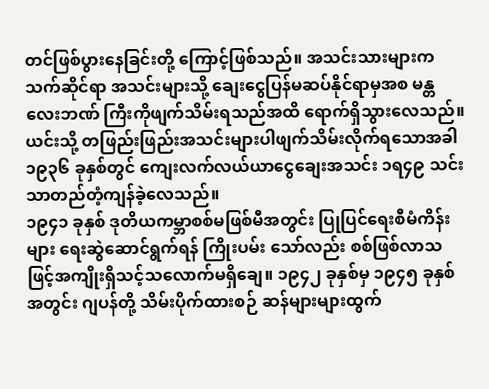တင်ဖြစ်ပွားနေခြင်းတို့ ကြောင့်ဖြစ်သည်။ အသင်းသားများကသက်ဆိုင်ရာ အသင်းများသို့ ချေးငွေပြန်မဆပ်နိုင်ရာမှအစ မန္တလေးဘဏ် ကြီးကိုဖျက်သိမ်းရသည်အထိ ရောက်ရှိသွားလေသည်။ ယင်းသို့ တဖြည်းဖြည်းအသင်းများပါဖျက်သိမ်းလိုက်ရသောအခါ ၁၉၃၆ ခုနှစ်တွင် ကျေးလက်လယ်ယာငွေချေးအသင်း ၁ရ၄၉ သင်းသာတည်တံ့ကျန်ခဲ့လေသည်။
၁၉၄၁ ခုနှစ် ဒုတိယကမ္ဘာစစ်မဖြစ်မီအတွင်း ပြုပြင်ရေးစီမံကိန်းများ ရေးဆွဲဆောင်ရွက်ရန် ကြိုးပမ်း သော်လည်း စစ်ဖြစ်လာသဖြင့်အကျိုးရှိသင့်သလောက်မရှိချေ။ ၁၉၄၂ ခုနှစ်မှ ၁၉၄၅ ခုနှစ်အတွင်း ဂျပန်တို့ သိမ်းပိုက်ထားစဉ် ဆန်များများထွက်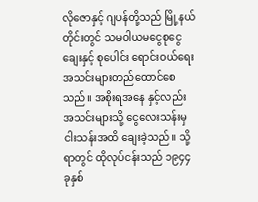လိုဇောနှင့် ဂျပန်တို့သည် မြို့နယ်တိုင်းတွင် သမဝါယမငွေစုငွေချေးနှင့် စုပေါင်း ရောင်းဝယ်ရေး အသင်းများတည်ထောင်စေသည်။ အစိုးရအနေ နှင့်လည်း အသင်းများသို့ ငွေလေးသန်းမှငါးသန်းအထိ ချေးခဲ့သည်။ သို့ရာတွင် ထိုလုပ်ငန်းသည် ၁၉၄၄ ခုနှစ်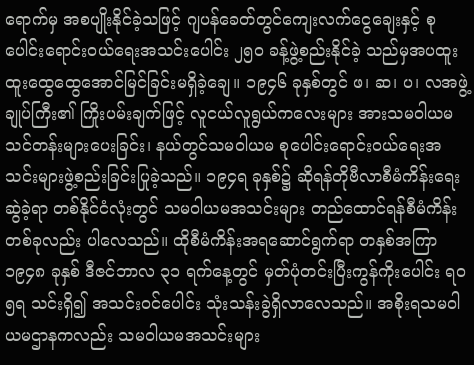ရောက်မှ အစပျိုးနိုင်ခဲ့သဖြင့် ဂျပန်ခေတ်တွင်ကျေးလက်ငွေချေးနှင့် စုပေါင်းရောင်းဝယ်ရေးအသင်းပေါင်း ၂၅ဝ ခန့်ဖွဲ့စည်းနိုင်ခဲ့ သည်မှအပထူးထူးထွေထွေအောင်မြင်ခြင်းမရှိခဲ့ချေ။ ၁၉၄၆ ခုနှစ်တွင် ဖ၊ ဆ၊ ပ၊ လအဖွဲ့ချုပ်ကြီး၏ ကြိုးပမ်းချက်ဖြင့် လူငယ်လူရွယ်ကလေးများ အားသမဝါယမသင်တန်းများပေးခြင်း၊ နယ်တွင်သမဝါယမ စုပေါင်းရောင်းဝယ်ရေးအသင်းများဖွဲ့စည်းခြင်းပြုခဲ့သည်။ ၁၉၄ရ ခုနှစ်၌ ဆိုရန်တိုဗီလာစီမံကိန်းရေးဆွဲခဲ့ရာ တစ်နိုင်ငံလုံးတွင် သမဝါယမအသင်းများ တည်ထောင်ရန်စီမံကိန်း တစ်ခုလည်း ပါလေသည်။ ထိုစီမံကိန်းအရဆောင်ရွက်ရာ တနှစ်အကြာ ၁၉၄၈ ခုနှစ် ဒီဇင်ဘာလ ၃၁ ရက်နေ့တွင် မှတ်ပုံတင်းပြီးကွန်ကိုးပေါင်း ရဝ၅ရ သင်းရှိ၍ အသင်းဝင်ပေါင်း သုံးသန်းခွဲရှိလာလေသည်။ အစိုးရသမဝါယမဌာနကလည်း သမဝါယမအသင်းများ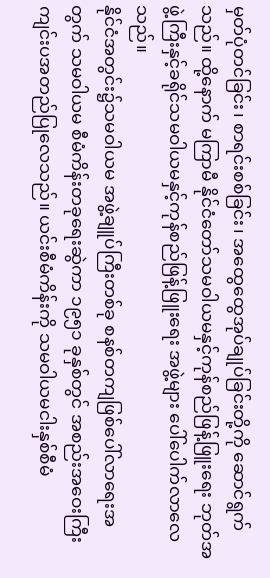မှတ်ပုံတင်ခြင်း၊ စာရင်းစစ်ခြင်း၊ အထွေထွေအုပ်ချုပ်ခြင်းတို့ကို ဆောင်ရွက်သည်။ ထို့နောက် မကြာမီ နိုင်ငံတော်သမဝါယမနှင့်ကုန်စည်ဖြန့်ဖြူးရေး ဘုတ်အဖွဲ့ကြီးနှင့်ခရိုင်သမဝါယမနှင့်ကုန်စည်ဖြန့်ဖြူးရေး အဖွဲ့များ ပေါ်ပေါက်လာလေသည်။
နိုင်ငံအတွင်း၌သမဝါယမ အဖွဲ့ချူပ်ကြီးတစ်ခု စနစ်တကျဖြစ်ပေါ်လာရေးအတွက် သမဝါယမ စီမံကိန်းတခုရေးဆွဲကာ ၁၉၅၁ ခုနှစ်တွင် အစည်းအဝေးကြီး ကျင်းပအတည်ပြုလေသည်။ ယင်းစီမံကိန်းကို သမဝါယမငါးနှစ်စီမံ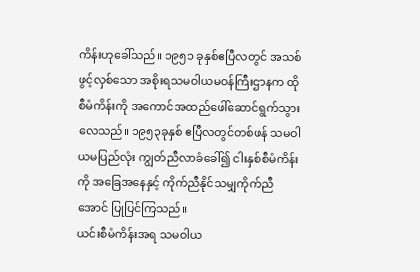ကိန်းဟုခေါ်သည်။ ၁၉၅၁ ခုနှစ်ဧပြီလတွင် အသစ်ဖွင့်လှစ်သော အစိုးရသမဝါယမဝန်ကြီးဌာနက ထိုစီမံကိန်းကို အကောင်အထည်ဖေါ်ဆောင်ရွက်သွားလေသည်။ ၁၉၅၃ခုနှစ် ဧပြီလတွင်တစ်ဖန် သမဝါယမပြည်လုံး ကျွတ်ညီလာခံခေါ်၍ ငါးနှစ်စီမံကိန်းကို အခြေအနေနှင့် ကိုက်ညီနိုင်သမျှကိုက်ညီအောင် ပြုပြင်ကြသည်။
ယင်းစီမံကိန်းအရ သမဝါယ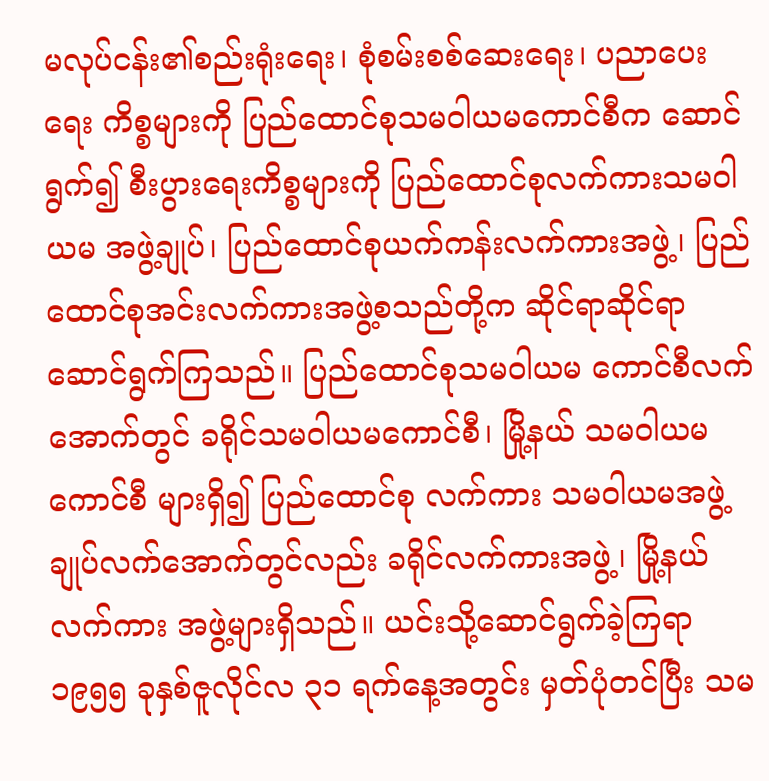မလုပ်ငန်း၏စည်းရုံးရေး၊ စုံစမ်းစစ်ဆေးရေး၊ ပညာပေးရေး ကိစ္စများကို ပြည်ထောင်စုသမဝါယမကောင်စီက ဆောင်ရွက်၍ စီးပွားရေးကိစ္စများကို ပြည်ထောင်စုလက်ကားသမဝါယမ အဖွဲ့ချုပ်၊ ပြည်ထောင်စုယက်ကန်းလက်ကားအဖွဲ့၊ ပြည်ထောင်စုအင်းလက်ကားအဖွဲ့စသည်တို့က ဆိုင်ရာဆိုင်ရာ ဆောင်ရွက်ကြသည်။ ပြည်ထောင်စုသမဝါယမ ကောင်စီလက်အောက်တွင် ခရိုင်သမဝါယမကောင်စီ၊ မြို့နယ် သမဝါယမကောင်စီ များရှိ၍ ပြည်ထောင်စု လက်ကား သမဝါယမအဖွဲ့ချုပ်လက်အောက်တွင်လည်း ခရိုင်လက်ကားအဖွဲ့၊ မြို့နယ်လက်ကား အဖွဲ့များရှိသည်။ ယင်းသို့ဆောင်ရွက်ခဲ့ကြရာ ၁၉၅၅ ခုနှစ်ဇူလိုင်လ ၃၁ ရက်နေ့အတွင်း မှတ်ပုံတင်ပြီး သမ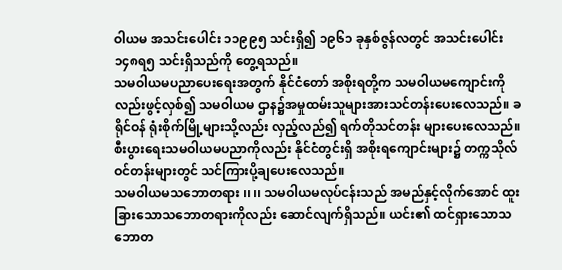ဝါယမ အသင်းပေါင်း ၁၁၉၉၅ သင်းရှိ၍ ၁၉၆၁ ခုနှစ်ဇွန်လတွင် အသင်းပေါင်း ၁၄၈ရ၅ သင်းရှိသည်ကို တွေ့ရသည်။
သမဝါယမပညာပေးရေးအတွက် နိုင်ငံတော် အစိုးရတို့က သမဝါယမကျောင်းကိုလည်းဖွင့်လှစ်၍ သမဝါယမ ဌာန၌အမှုထမ်းသူများအားသင်တန်းပေးလေသည်။ ခရိုင်ဝန် ရုံးစိုက်မြို့များသို့လည်း လှည့်လည်၍ ရက်တိုသင်တန်း များပေးလေသည်။ စီးပွားရေးသမဝါယမပညာကိုလည်း နိုင်ငံတွင်းရှိ အစိုးရကျောင်းများ၌ တက္ကသိုလ်ဝင်တန်းများတွင် သင်ကြားပို့ချပေးလေသည်။
သမဝါယမသဘောတရား ၊၊ ၊၊ သမဝါယမလုပ်ငန်းသည် အမည်နှင့်လိုက်အောင် ထူးခြားသောသဘောတရားကိုလည်း ဆောင်လျက်ရှိသည်။ ယင်း၏ ထင်ရှားသောသဘောတ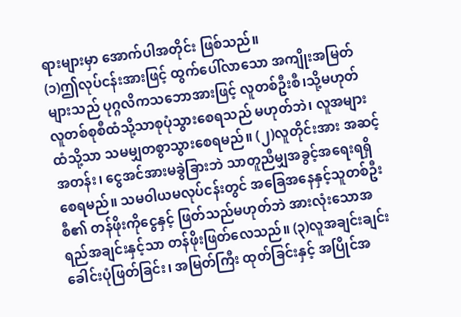ရားများမှာ အောက်ပါအတိုင်း ဖြစ်သည်။
(၁)ဤလုပ်ငန်းအားဖြင့် ထွက်ပေါ်လာသော အကျိုးအမြတ်များသည် ပုဂ္ဂလိကသဘောအားဖြင့် လူတစ်ဦးစီ၊သို့မဟုတ် လူတစ်စုစီထံသို့သာစုပုံသွားစေရသည် မဟုတ်ဘဲ၊ လူအများထံသို့သာ သမမျှတစွာသွားစေရမည်။ (၂)လူတိုင်းအား အဆင့်အတန်း၊ ငွေအင်အားမခွဲခြားဘဲ သာတူညီမျှအခွင့်အရေးရရှိစေရမည်။ သမဝါယမလုပ်ငန်းတွင် အခြေအနေနှင့်သူတစ်ဦးစီ၏ တန်ဖိုးကိုငွေနှင့် ဖြတ်သည်မဟုတ်ဘဲ အားလုံးသောအရည်အချင်းနှင့်သာ တန်ဖိုးဖြတ်လေသည်။ (၃)လူအချင်းချင်းခေါင်းပုံဖြတ်ခြင်း၊ အမြတ်ကြီး ထုတ်ခြင်းနှင့် အပြိုင်အ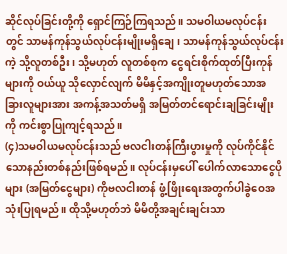ဆိုင်လုပ်ခြင်းတို့ကို ရှောင်ကြဉ်ကြရသည်။ သမဝါယမလုပ်ငန်းတွင် သာမန်ကုန်သွယ်လုပ်ငန်းမျိုးမရှိချေ၊ သာမန်ကုန်သွယ်လုပ်ငန်းကဲ့ သို့လူတစ်ဦး၊ သို့မဟုတ် လူတစ်စုက ငွေရင်းစိုက်ထုတ်ပြီးကုန်များကို ဝယ်ယူ သိုလှောင်လျက် မိမိနှင့်အကျိုးတူမဟုတ်သောအခြားလူများအား အကန့်အသတ်မရှိ အမြတ်တင်ရောင်းချခြင်းမျိုးကို ကင်းစွာပြုကျင့်ရသည်။
(၄)သမဝါယမလုပ်ငန်းသည် ဗလငါးတန်ကြီးပွားမှုကို လုပ်ကိုင်နိုင်သောနည်းတစ်နည်းဖြစ်ရမည်။ လုပ်ငန်းမှပေါ် ပေါက်လာသောငွေပိုများ (အမြတ်ငွေများ) ကိုဗလငါးတန် ဖွံ့ဖြိုးရေးအတွက်ပါခွဲဝေအသုံးပြုရမည်။ ထိုသို့မဟုတ်ဘဲ မိမိတို့အချင်းချင်းသာ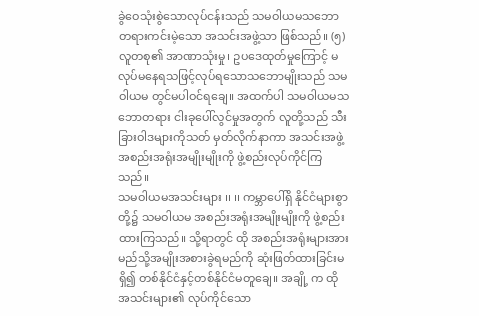ခွဲဝေသုံးစွဲသောလုပ်ငန်းသည် သမဝါယမသဘော တရားကင်းမဲ့သော အသင်းအဖွဲ့သာ ဖြစ်သည်။ (၅)လူတစု၏ အာဏာသုံးမှု၊ ဥပဒေထုတ်မှုကြောင့် မလုပ်မနေရသဖြင့်လုပ်ရသောသဘောမျိုးသည် သမဝါယမ တွင်မပါဝင်ရချေ။ အထက်ပါ သမဝါယမသဘောတရား ငါးခုပေါ်လွင်မှုအတွက် လူတို့သည် သီးခြားဝါဒများကိုသတ် မှတ်လိုက်နာကာ အသင်းအဖွဲ့ အစည်းအရုံးအမျိုးမျိုးကို ဖွဲ့စည်းလုပ်ကိုင်ကြသည်။
သမဝါယမအသင်းများ ၊၊ ၊၊ ကမ္ဘာပေါ်ရှိ နိုင်ငံများစွာတို့၌ သမဝါယမ အစည်းအရုံးအမျိုးမျိုးကို ဖွဲ့စည်းထားကြသည်။ သို့ရာတွင် ထို အစည်းအရုံးများအား မည်သို့အမျိုးအစားခွဲရမည်ကို ဆုံးဖြတ်ထားခြင်းမရှိ၍ တစ်နိုင်ငံနှင့်တစ်နိုင်ငံမတူချေ။ အချို့ က ထိုအသင်းများ၏ လုပ်ကိုင်သော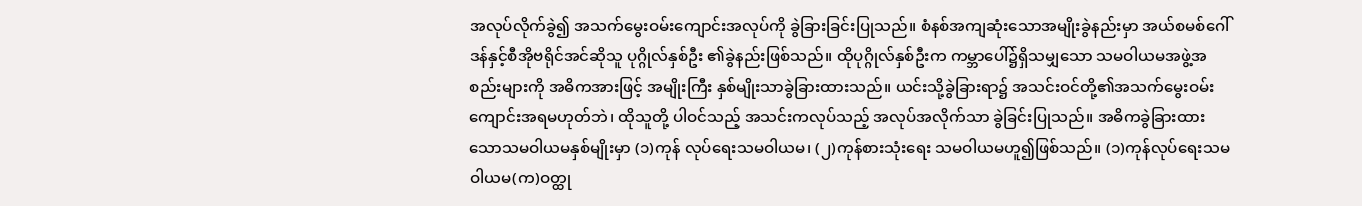အလုပ်လိုက်ခွဲ၍ အသက်မွေးဝမ်းကျောင်းအလုပ်ကို ခွဲခြားခြင်းပြုသည်။ စံနစ်အကျဆုံးသောအမျိုးခွဲနည်းမှာ အယ်စမစ်ဂေါ်ဒန်နှင့်စီအိုဗရိုင်အင်ဆိုသူ ပုဂ္ဂိုလ်နှစ်ဦး ၏ခွဲနည်းဖြစ်သည်။ ထိုပုဂ္ဂိုလ်နှစ်ဦးက ကမ္ဘာပေါ်၌ရှိသမျှသော သမဝါယမအဖွဲ့အစည်းများကို အဓိကအားဖြင့် အမျိုးကြီး နှစ်မျိုးသာခွဲခြားထားသည်။ ယင်းသို့ခွဲခြားရာ၌ အသင်းဝင်တို့၏အသက်မွေးဝမ်းကျောင်းအရမဟုတ်ဘဲ၊ ထိုသူတို့ ပါဝင်သည့် အသင်းကလုပ်သည့် အလုပ်အလိုက်သာ ခွဲခြင်းပြုသည်။ အဓိကခွဲခြားထားသောသမဝါယမနှစ်မျိုးမှာ (၁)ကုန် လုပ်ရေးသမဝါယမ၊ (၂)ကုန်စားသုံးရေး သမဝါယမဟူ၍ဖြစ်သည်။ (၁)ကုန်လုပ်ရေးသမဝါယမ(က)ဝတ္ထု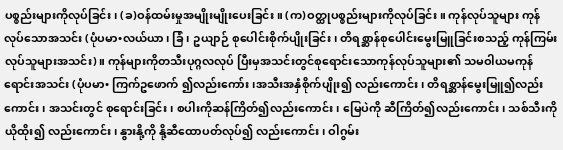ပစ္စည်းများကိုလုပ်ခြင်း၊ (ခ)ဝန်ထမ်းမှုအမျိုးမျိုးပေးခြင်း။ (က)ဝတ္ထုပစ္စည်းများကိုလုပ်ခြင်း။ ကုန်လုပ်သူများ ကုန်လုပ်သောအသင်း (ပုံပမာ•လယ်ယာ၊ ခြံ၊ ဥယျာဉ် စုပေါင်းစိုက်ပျိုးခြင်း၊ တိရစ္ဆာန်စုပေါင်းမွေးမြူခြင်းစသည့် ကုန်ကြမ်းလုပ်သူများအသင်း)။ ကုန်များကိုတသီးပုဂ္ဂလလုပ် ပြီးမှအသင်းတွင်စုရောင်းသောကုန်လုပ်သူများ၏ သမဝါယမကုန်ရောင်းအသင်း (ပုံပမာ• ကြက်ဥဖောက် ၍လည်းကော်း ၊အသီးအနှံစိုက်ပျိုး၍ လည်းကောင်း၊ တိရစ္ဆာန်မွေးမြူ၍လည်းကောင်း၊ အသင်းတွင် စုရောင်းခြင်း၊ စပါးကိုဆန်ကြိတ်၍လည်းကောင်း၊ မြေပဲကို ဆီကြိတ်၍လည်းကောင်း၊ သစ်သီးကိုယိုထိုး၍ လည်းကောင်း၊ နွားနို့ကို နို့ဆီထောပတ်လုပ်၍ လည်းကောင်း၊ ဝါဂွမ်း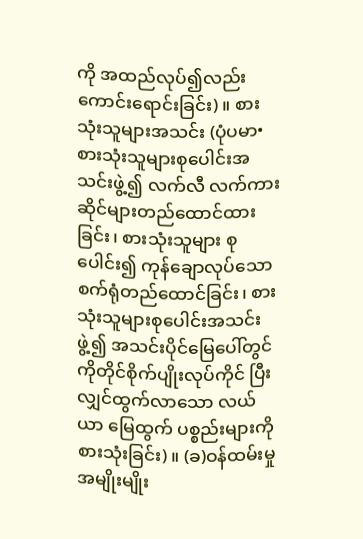ကို အထည်လုပ်၍လည်းကောင်းရောင်းခြင်း)။ စားသုံးသူများအသင်း (ပုံပမာ• စားသုံးသူများစုပေါင်းအသင်းဖွဲ့၍ လက်လီ လက်ကားဆိုင်များတည်ထောင်ထားခြင်း၊ စားသုံးသူများ စုပေါင်း၍ ကုန်ချောလုပ်သော စက်ရုံတည်ထောင်ခြင်း၊ စားသုံးသူများစုပေါင်းအသင်းဖွဲ့၍ အသင်းပိုင်မြေပေါ်တွင် ကိုတိုင်စိုက်ပျိုးလုပ်ကိုင် ပြီးလျှင်ထွက်လာသော လယ်ယာ မြေထွက် ပစ္စည်းများကိုစားသုံးခြင်း)။ (ခ)ဝန်ထမ်းမှုအမျိုးမျိုး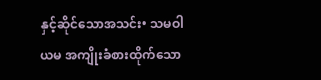နှင့်ဆိုင်သောအသင်း• သမဝါယမ အကျိုးခံစားထိုက်သော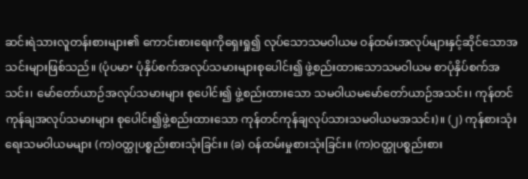ဆင်းရဲသားလူတန်းစားများ၏ ကောင်းစားရေးကိုရှေးရှု၍ လုပ်သောသမဝါယမ ဝန်ထမ်းအလုပ်များနှင့်ဆိုင်သောအသင်းများဖြစ်သည်။ (ပုံပမာ• ပုံနှိပ်စက်အလုပ်သမားများစုပေါင်း၍ ဖွဲ့စည်းထားသောသမဝါယမ စာပုံနှိပ်စက်အသင်း၊ မော်တော်ယာဉ်အလုပ်သမားများ စုပေါင်း၍ ဖွဲ့စည်းထားသော သမဝါယမမော်တော်ယာဉ်အသင်း၊ ကုန်တင်ကုန်ချအလုပ်သမားများ စုပေါင်း၍ဖွဲ့စည်းထားသော ကုန်တင်ကုန်ချလုပ်သားသမဝါယမအသင်း)။ (၂) ကုန်စားသုံးရေးသမဝါယမများ (က)ဝတ္ထုပစ္စည်းစားသုံးခြင်း။ (ခ) ဝန်ထမ်းမှုစားသုံးခြင်း။ (က)ဝတ္ထုပစ္စည်းစား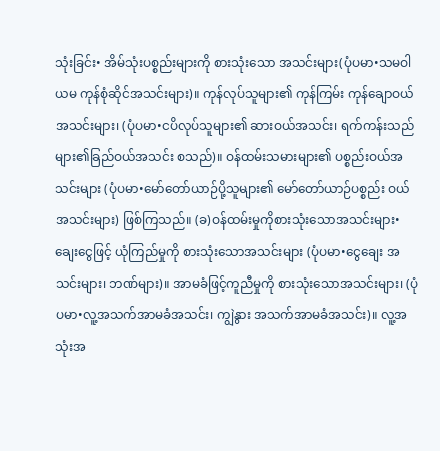သုံးခြင်း• အိမ်သုံးပစ္စည်းများကို စားသုံးသော အသင်းများ(ပုံပမာ•သမဝါယမ ကုန်စုံဆိုင်အသင်းများ)။ ကုန်လုပ်သူများ၏ ကုန်ကြမ်း ကုန်ချောဝယ်အသင်းများ၊ (ပုံပမာ•ငပိလုပ်သူများ၏ ဆားဝယ်အသင်း၊ ရက်ကန်းသည်များ၏ခြည်ဝယ်အသင်း စသည်)။ ဝန်ထမ်းသမားများ၏ ပစ္စည်းဝယ်အသင်းများ (ပုံပမာ•မော်တော်ယာဉ်ပို့သူများ၏ မော်တော်ယာဉ်ပစ္စည်း ဝယ်အသင်းများ) ဖြစ်ကြသည်။ (ခ)ဝန်ထမ်းမှုကိုစားသုံးသောအသင်းများ• ချေးငွေဖြင့် ယုံကြည်မှုကို စားသုံးသောအသင်းများ (ပုံပမာ•ငွေချေး အသင်းများ၊ ဘဏ်များ)။ အာမခံဖြင့်ကူညီမှုကို စားသုံးသောအသင်းများ၊ (ပုံပမာ•လူ့အသက်အာမခံအသင်း၊ ကျွဲနွား အသက်အာမခံအသင်း)။ လူ့အသုံးအ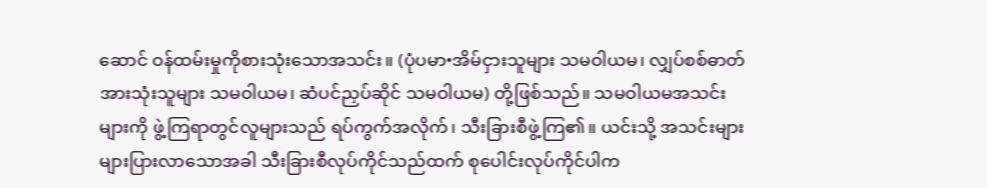ဆောင် ဝန်ထမ်းမှုကိုစားသုံးသောအသင်း။ (ပုံပမာ•အိမ်ငှားသူများ သမဝါယမ၊ လျှပ်စစ်ဓာတ်အားသုံးသူများ သမဝါယမ၊ ဆံပင်ညှပ်ဆိုင် သမဝါယမ) တို့ဖြစ်သည်။ သမဝါယမအသင်းများကို ဖွဲ့ကြရာတွင်လူများသည် ရပ်ကွက်အလိုက်၊ သီးခြားစီဖွဲ့ကြ၏။ ယင်းသို့ အသင်းများများပြားလာသောအခါ သီးခြားစီလုပ်ကိုင်သည်ထက် စုပေါင်းလုပ်ကိုင်ပါက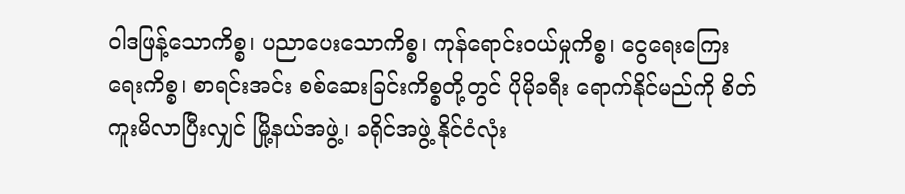ဝါဒဖြန့်သောကိစ္စ၊ ပညာပေးသောကိစ္စ၊ ကုန်ရောင်းဝယ်မှုကိစ္စ၊ ငွေရေးကြေးရေးကိစ္စ၊ စာရင်းအင်း စစ်ဆေးခြင်းကိစ္စတို့တွင် ပိုမိုခရီး ရောက်နိုင်မည်ကို စိတ်ကူးမိလာပြီးလျှင် မြို့နယ်အဖွဲ့၊ ခရိုင်အဖွဲ့ နိုင်ငံလုံး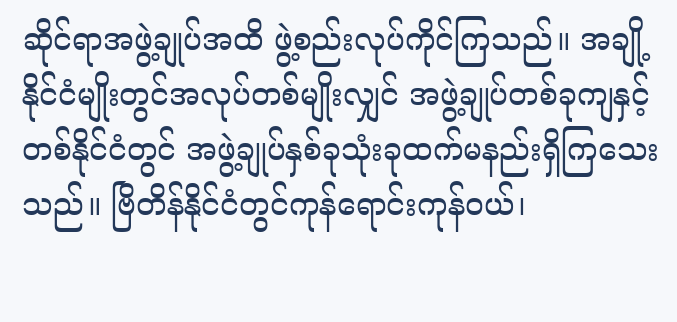ဆိုင်ရာအဖွဲ့ချုပ်အထိ ဖွဲ့စည်းလုပ်ကိုင်ကြသည်။ အချို့နိုင်ငံမျိုးတွင်အလုပ်တစ်မျိုးလျှင် အဖွဲ့ချုပ်တစ်ခုကျနှင့် တစ်နိုင်ငံတွင် အဖွဲ့ချုပ်နှစ်ခုသုံးခုထက်မနည်းရှိကြသေးသည်။ ဗြိတိန်နိုင်ငံတွင်ကုန်ရောင်းကုန်ဝယ်၊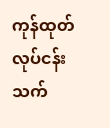ကုန်ထုတ်လုပ်ငန်း သက်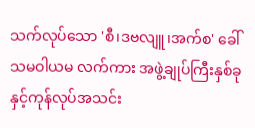သက်လုပ်သော 'စီ၊ဒဗလျူ၊အက်စ' ခေါ် သမဝါယမ လက်ကား အဖွဲ့ချုပ်ကြီးနှစ်ခုနှင့်ကုန်လုပ်အသင်း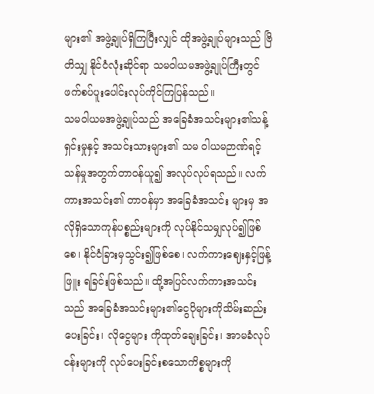များ၏ အဖွဲ့ချုပ်ရှိကြပြီးလျှင် ထိုအဖွဲ့ချုပ်များသည် ဗြိတိသျှ နိုင်ငံလုံးဆိုင်ရာ သမဝါယမအဖွဲ့ချုပ်ကြီးတွင် ဖက်စပ်ပူးပေါင်းလုပ်ကိုင်ကြပြန်သည်။
သမဝါယမအဖွဲ့ချုပ်သည် အခြေခံအသင်းများ၏သန့်ရှင်းမှုနှင့် အသင်းသားများ၏ သမ ဝါယမဉာဏ်ရင့်သန်မှုအတွက်တာဝန်ယူ၍ အလုပ်လုပ်ရသည်။ လက်ကားအသင်း၏ တာဝန်မှာ အခြေခံအသင်း များမှ အလိုရှိသောကုန်ပစ္စည်းများကို လုပ်နိုင်သမျှလုပ်၍ဖြစ်စေ၊ နိုင်ငံခြားမှသွင်း၍ဖြစ်စေ၊ လက်ကားဈေးနှင့်ဖြန့်ဖြူး ရခြင်းဖြစ်သည်။ ထို့အပြင်လက်ကားအသင်းသည် အခြေခံအသင်းများ၏ငွေပိုများကိုသိမ်းဆည်းပေးခြင်း၊ လိုငွေများ ကိုထုတ်ချေးခြင်း၊ အာမခံလုပ်ငန်းများကို လုပ်ပေးခြင်းစသောကိစ္စများကို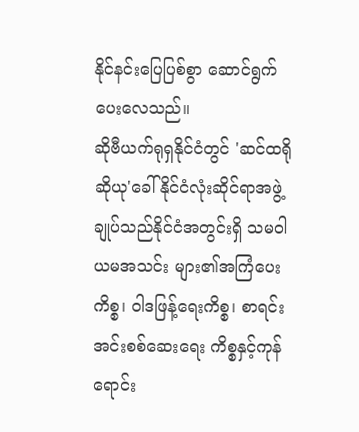နိုင်နင်းပြေပြစ်စွာ ဆောင်ရွက်ပေးလေသည်။
ဆိုဗီယက်ရုရှနိုင်ငံတွင် 'ဆင်ထရိုဆိုယု'ခေါ် နိုင်ငံလုံးဆိုင်ရာအဖွဲ့ချုပ်သည်နိုင်ငံအတွင်းရှိ သမဝါယမအသင်း များ၏အကြံပေးကိစ္စ၊ ဝါဒဖြန့်ရေးကိစ္စ၊ စာရင်းအင်းစစ်ဆေးရေး ကိစ္စနှင့်ကုန်ရောင်း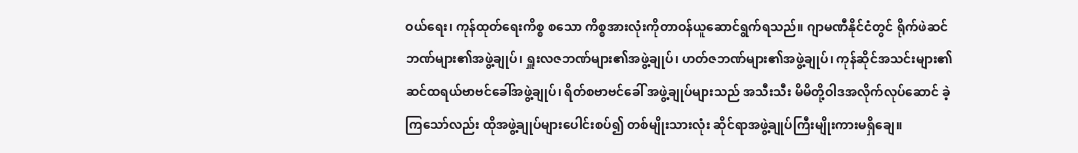ဝယ်ရေး၊ ကုန်ထုတ်ရေးကိစ္စ စသော ကိစ္စအားလုံးကိုတာဝန်ယူဆောင်ရွက်ရသည်။ ဂျာမဏီနိုင်ငံတွင် ရိုက်ဖဲဆင်ဘဏ်များ၏အဖွဲ့ချုပ်၊ ရှူးလဇဘဏ်များ၏အဖွဲ့ချုပ်၊ ဟတ်ဇဘဏ်များ၏အဖွဲ့ချုပ်၊ ကုန်ဆိုင်အသင်းများ၏ ဆင်ထရယ်ဗာဗင်ခေါ်အဖွဲ့ချုပ်၊ ရိတ်စဗာဗင်ခေါ် အဖွဲ့ချုပ်များသည် အသီးသီး မိမိတို့ဝါဒအလိုက်လုပ်ဆောင် ခဲ့ကြသော်လည်း ထိုအဖွဲ့ချုပ်များပေါင်းစပ်၍ တစ်မျိုးသားလုံး ဆိုင်ရာအဖွဲ့ချုပ်ကြီးမျိုးကားမရှိချေ။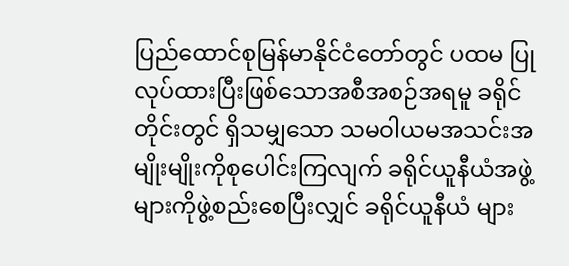ပြည်ထောင်စုမြန်မာနိုင်ငံတော်တွင် ပထမ ပြုလုပ်ထားပြီးဖြစ်သောအစီအစဉ်အရမူ ခရိုင်တိုင်းတွင် ရှိသမျှသော သမဝါယမအသင်းအမျိုးမျိုးကိုစုပေါင်းကြလျက် ခရိုင်ယူနီယံအဖွဲ့များကိုဖွဲ့စည်းစေပြီးလျှင် ခရိုင်ယူနီယံ များ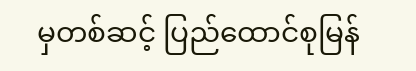မှတစ်ဆင့် ပြည်ထောင်စုမြန်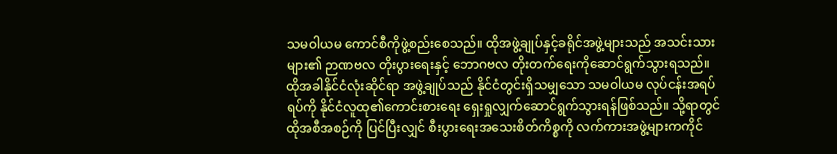သမဝါယမ ကောင်စီကိုဖွဲ့စည်းစေသည်။ ထိုအဖွဲ့ချုပ်နှင့်ခရိုင်အဖွဲ့များသည် အသင်းသားများ၏ ဉာဏဗလ တိုးပွားရေးနှင့် ဘောဂဗလ တိုးတက်ရေးကိုဆောင်ရွက်သွားရသည်။ ထိုအခါနိုင်ငံလုံးဆိုင်ရာ အဖွဲ့ချုပ်သည် နိုင်ငံတွင်းရှိသမျှသော သမဝါယမ လုပ်ငန်းအရပ်ရပ်ကို နိုင်ငံလူထု၏ကောင်းစားရေး ရှေးရှုလျှက်ဆောင်ရွက်သွားရန်ဖြစ်သည်။ သို့ရာတွင် ထိုအစီအစဉ်ကို ပြင်ပြီးလျှင် စီးပွားရေးအသေးစိတ်ကိစ္စကို လက်ကားအဖွဲ့များကကိုင်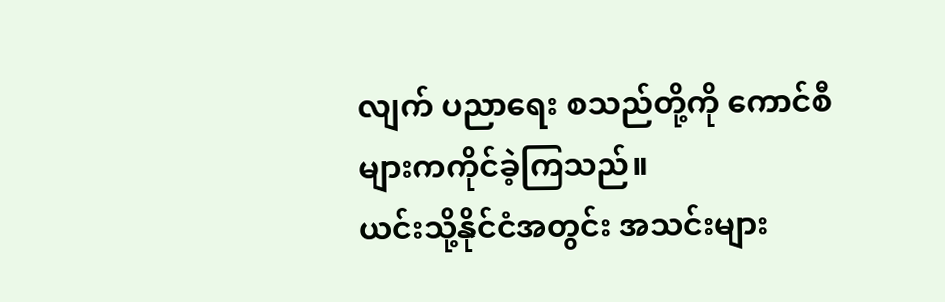လျက် ပညာရေး စသည်တို့ကို ကောင်စီများကကိုင်ခဲ့ကြသည်။
ယင်းသို့နိုင်ငံအတွင်း အသင်းများ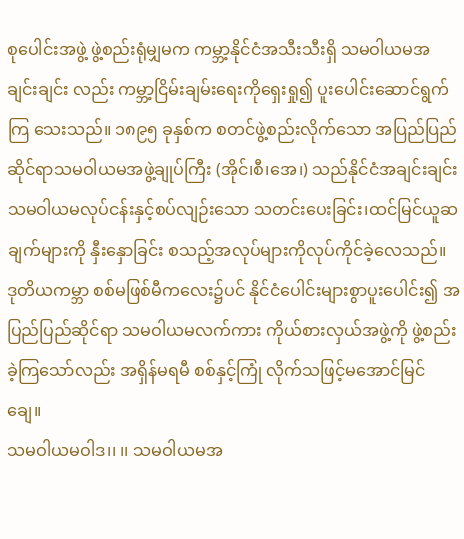စုပေါင်းအဖွဲ့ ဖွဲ့စည်းရုံမျှမက ကမ္ဘာ့နိုင်ငံအသီးသီးရှိ သမဝါယမအချင်းချင်း လည်း ကမ္ဘာ့ငြိမ်းချမ်းရေးကိုရှေးရှု၍ ပူးပေါင်းဆောင်ရွက်ကြ သေးသည်။ ၁၈၉၅ ခုနှစ်က စတင်ဖွဲ့စည်းလိုက်သော အပြည်ပြည်ဆိုင်ရာသမဝါယမအဖွဲ့ချုပ်ကြီး (အိုင်၊စီ၊အေ၊) သည်နိုင်ငံအချင်းချင်း သမဝါယမလုပ်ငန်းနှင့်စပ်လျဉ်းသော သတင်းပေးခြင်း၊ထင်မြင်ယူဆချက်များကို နှီးနှောခြင်း စသည့်အလုပ်များကိုလုပ်ကိုင်ခဲ့လေသည်။ ဒုတိယကမ္ဘာ စစ်မဖြစ်မီကလေး၌ပင် နိုင်ငံပေါင်းများစွာပူးပေါင်း၍ အပြည်ပြည်ဆိုင်ရာ သမဝါယမလက်ကား ကိုယ်စားလှယ်အဖွဲ့ကို ဖွဲ့စည်းခဲ့ကြသော်လည်း အရှိန်မရမီ စစ်နှင့်ကြုံ လိုက်သဖြင့်မအောင်မြင်ချေ။
သမဝါယမဝါဒ၊၊ ၊၊ သမဝါယမအ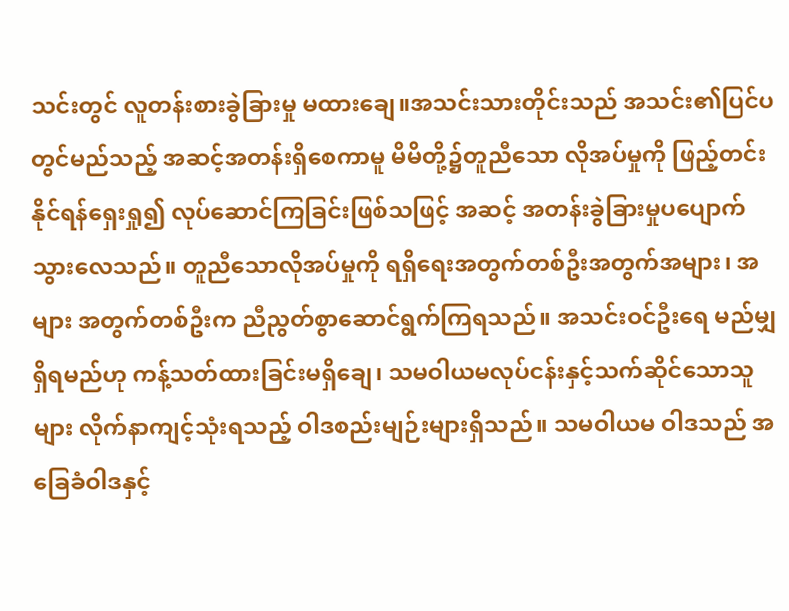သင်းတွင် လူတန်းစားခွဲခြားမှု မထားချေ။အသင်းသားတိုင်းသည် အသင်း၏ပြင်ပ တွင်မည်သည့် အဆင့်အတန်းရှိစေကာမူ မိမိတို့၌တူညီသော လိုအပ်မှုကို ဖြည့်တင်းနိုင်ရန်ရှေးရှု၍ လုပ်ဆောင်ကြခြင်းဖြစ်သဖြင့် အဆင့် အတန်းခွဲခြားမှုပပျောက်သွားလေသည်။ တူညီသောလိုအပ်မှုကို ရရှိရေးအတွက်တစ်ဦးအတွက်အများ၊ အများ အတွက်တစ်ဦးက ညီညွတ်စွာဆောင်ရွက်ကြရသည်။ အသင်းဝင်ဦးရေ မည်မျှရှိရမည်ဟု ကန့်သတ်ထားခြင်းမရှိချေ၊ သမဝါယမလုပ်ငန်းနှင့်သက်ဆိုင်သောသူများ လိုက်နာကျင့်သုံးရသည့် ဝါဒစည်းမျဉ်းများရှိသည်။ သမဝါယမ ဝါဒသည် အခြေခံဝါဒနှင့်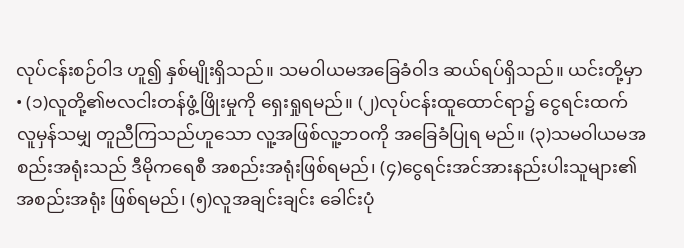လုပ်ငန်းစဉ်ဝါဒ ဟူ၍ နှစ်မျိုးရှိသည်။ သမဝါယမအခြေခံဝါဒ ဆယ်ရပ်ရှိသည်။ ယင်းတို့မှာ • (၁)လူတို့၏ဗလငါးတန်ဖွံ့ဖြိုးမှုကို ရှေးရှုရမည်။ (၂)လုပ်ငန်းထူထောင်ရာ၌ ငွေရင်းထက်လူမှန်သမျှ တူညီကြသည်ဟူသော လူ့အဖြစ်လူ့ဘဝကို အခြေခံပြုရ မည်။ (၃)သမဝါယမအစည်းအရုံးသည် ဒီမိုကရေစီ အစည်းအရုံးဖြစ်ရမည်၊ (၄)ငွေရင်းအင်အားနည်းပါးသူများ၏ အစည်းအရုံး ဖြစ်ရမည်၊ (၅)လူအချင်းချင်း ခေါင်းပုံ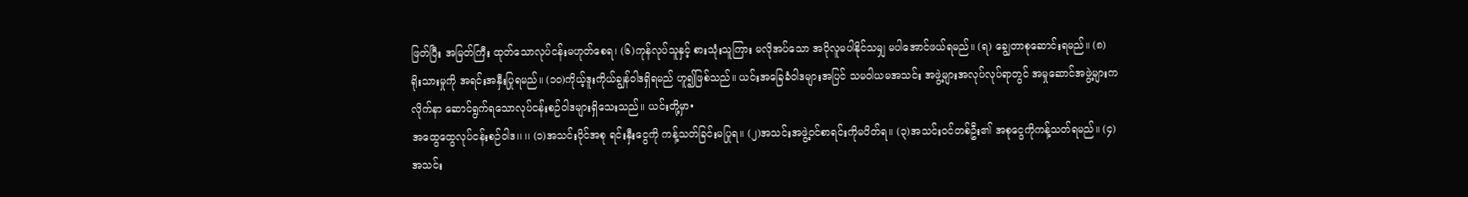ဖြတ်ပြီး အမြတ်ကြီး ထုတ်သောလုပ်ငန်းမဟုတ်စေရ၊ (၆)ကုန်လုပ်သူနှင့် စားသုံးသူကြား မလိုအပ်သော အပိုလူမပါနိုင်သမျှ မပါအောင်ဖယ်ရမည်။ (ရ) ချွေတာစုဆောင်းရမည်။ (၈) ရိုးသားမှုကို အရင်းအနှီးပြုရမည်။ (၁ဝ)ကိုယ့်ဒူးကိုယ်ချွန်ဝါဒရှိရမည် ဟူ၍ဖြစ်သည်။ ယင်းအခြေခံဝါဒများအပြင် သမဝါယမအသင်း အဖွဲ့များအလုပ်လုပ်ရာတွင် အမှုဆောင်အဖွဲ့များကလိုက်နာ ဆောင်ရွက်ရသောလုပ်ငန်းစဉ်ဝါဒများရှိသေးသည်။ ယင်းတို့မှာ•
အထွေထွေလုပ်ငန်းစဉ်ဝါဒ၊၊ ၊၊ (၁)အသင်းပိုင်အစု ရင်းနှီးငွေကို ကန့်သတ်ခြင်းမပြုရ။ (၂)အသင်းအဖွဲ့ဝင်စာရင်းကိုမပိတ်ရ။ (၃)အသင်းဝင်တစ်ဦး၏ အစုငွေကိုကန့်သတ်ရမည်။ (၄)အသင်း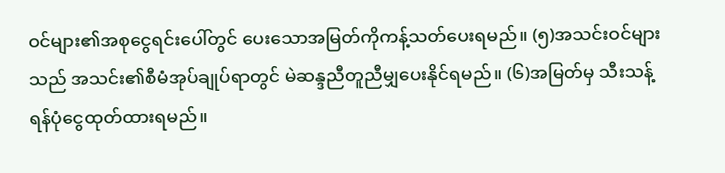ဝင်များ၏အစုငွေရင်းပေါ်တွင် ပေးသောအမြတ်ကိုကန့်သတ်ပေးရမည်။ (၅)အသင်းဝင်များသည် အသင်း၏စီမံအုပ်ချုပ်ရာတွင် မဲဆန္ဒညီတူညီမျှပေးနိုင်ရမည်။ (၆)အမြတ်မှ သီးသန့်ရန်ပုံငွေထုတ်ထားရမည်။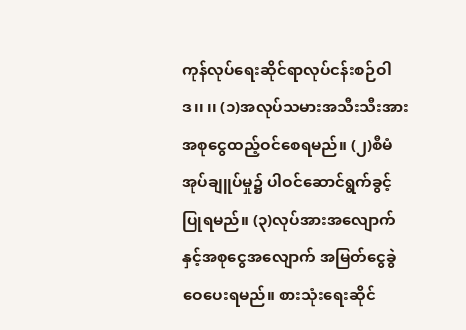ကုန်လုပ်ရေးဆိုင်ရာလုပ်ငန်းစဉ်ဝါဒ၊၊ ၊၊ (၁)အလုပ်သမားအသီးသီးအား အစုငွေထည့်ဝင်စေရမည်။ (၂)စီမံအုပ်ချူပ်မှု၌ ပါဝင်ဆောင်ရွက်ခွင့်ပြုရမည်။ (၃)လုပ်အားအလျောက်နှင့်အစုငွေအလျောက် အမြတ်ငွေခွဲဝေပေးရမည်။ စားသုံးရေးဆိုင်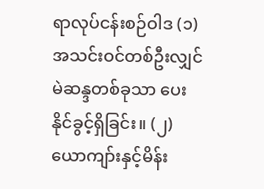ရာလုပ်ငန်းစဉ်ဝါဒ (၁)အသင်းဝင်တစ်ဦးလျှင် မဲဆန္ဒတစ်ခုသာ ပေးနိုင်ခွင့်ရှိခြင်း။ (၂)ယောကျာ်းနှင့်မိန်း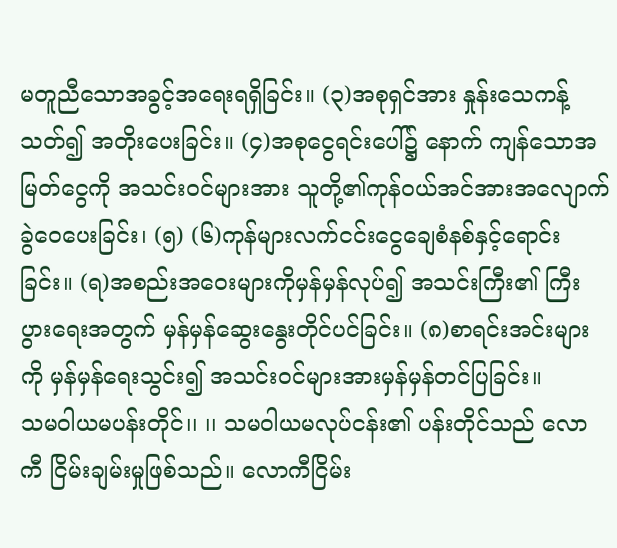မတူညီသောအခွင့်အရေးရရှိခြင်း။ (၃)အစုရှင်အား နှုန်းသေကန့်သတ်၍ အတိုးပေးခြင်း။ (၄)အစုငွေရင်းပေါ်၌ နောက် ကျန်သောအမြတ်ငွေကို အသင်းဝင်များအား သူတို့၏ကုန်ဝယ်အင်အားအလျောက်ခွဲဝေပေးခြင်း၊ (၅) (၆)ကုန်များလက်ငင်းငွေချေစံနစ်နှင့်ရောင်းခြင်း။ (ရ)အစည်းအဝေးများကိုမှန်မှန်လုပ်၍ အသင်းကြီး၏ ကြီးပွားရေးအတွက် မှန်မှန်ဆွေးနွေးတိုင်ပင်ခြင်း။ (၈)စာရင်းအင်းများကို မှန်မှန်ရေးသွင်း၍ အသင်းဝင်များအားမှန်မှန်တင်ပြခြင်း။
သမဝါယမပန်းတိုင်၊၊ ၊၊ သမဝါယမလုပ်ငန်း၏ ပန်းတိုင်သည် လောကီ ငြိမ်းချမ်းမှုဖြစ်သည်။ လောကီငြိမ်း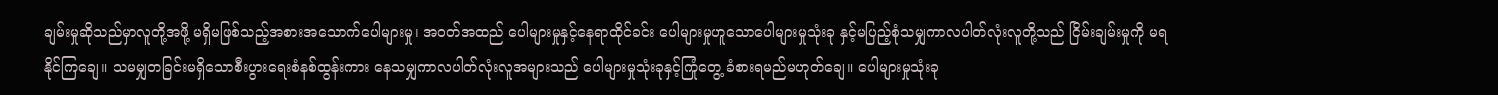ချမ်းမှုဆိုသည်မှာလူတို့အဖို့ မရှိမဖြစ်သည့်အစားအသောက်ပေါများမှု၊ အဝတ်အထည် ပေါများမှုနှင့်နေရာထိုင်ခင်း ပေါများမှုဟူသောပေါများမှုသုံးခု နှင့်မပြည့်စုံသမျှကာလပါတ်လုံးလူတို့သည် ငြိမ်းချမ်းမှုကို မရနိုင်ကြချေ။ သမမျှတခြင်းမရှိသောစီးပွားရေးစံနစ်ထွန်းကား နေသမျှကာလပါတ်လုံးလူအများသည် ပေါများမှုသုံးခုနှင့်ကြုံတွေ့ ခံစားရမည်မဟုတ်ချေ။ ပေါများမှုသုံးခု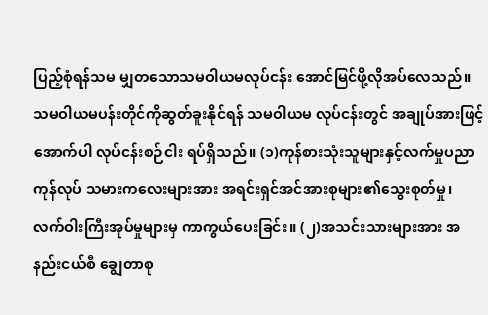ပြည့်စုံရန်သမ မျှတသောသမဝါယမလုပ်ငန်း အောင်မြင်ဖို့လိုအပ်လေသည်။ သမဝါယမပန်းတိုင်ကိုဆွတ်ခူးနိုင်ရန် သမဝါယမ လုပ်ငန်းတွင် အချုပ်အားဖြင့်အောက်ပါ လုပ်ငန်းစဉ်ငါး ရပ်ရှိသည်။ (၁)ကုန်စားသုံးသူများနှင့်လက်မှုပညာ ကုန်လုပ် သမားကလေးများအား အရင်းရှင်အင်အားစုများ၏သွေးစုတ်မှု၊ လက်ဝါးကြီးအုပ်မှုများမှ ကာကွယ်ပေးခြင်း။ (၂)အသင်းသားများအား အနည်းငယ်စီ ချွေတာစု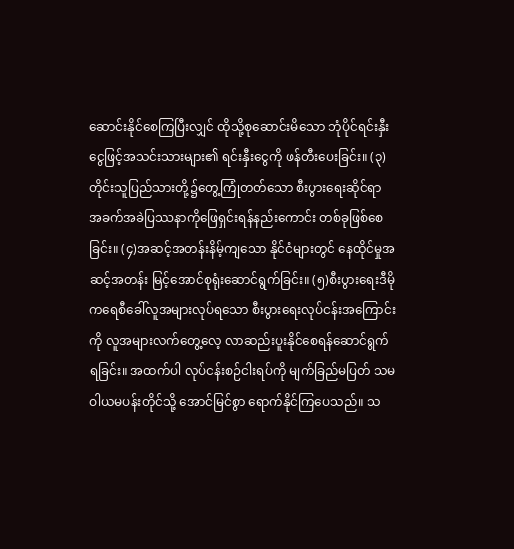ဆောင်းနိုင်စေကြပြီးလျှင် ထိုသို့စုဆောင်းမိသော ဘုံပိုင်ရင်းနှီး ငွေဖြင့်အသင်းသားများ၏ ရင်းနှီးငွေကို ဖန်တီးပေးခြင်း။ (၃)တိုင်းသူပြည်သားတို့၌တွေ့ကြုံတတ်သော စီးပွားရေးဆိုင်ရာ အခက်အခဲပြဿနာကိုဖြေရှင်းရန်နည်းကောင်း တစ်ခုဖြစ်စေခြင်း။ (၄)အဆင့်အတန်းနိမ့်ကျသော နိုင်ငံများတွင် နေထိုင်မှုအဆင့်အတန်း မြင့်အောင်စုရုံးဆောင်ရွက်ခြင်း။ (၅)စီးပွားရေးဒီမိုကရေစီခေါ်လူအများလုပ်ရသော စီးပွားရေးလုပ်ငန်းအကြောင်းကို လူအများလက်တွေ့လေ့ လာဆည်းပူးနိုင်စေရန်ဆောင်ရွက်ရခြင်း။ အထက်ပါ လုပ်ငန်းစဉ်ငါးရပ်ကို မျက်ခြည်မပြတ် သမဝါယမပန်းတိုင်သို့ အောင်မြင်စွာ ရောက်နိုင်ကြပေသည်။ သ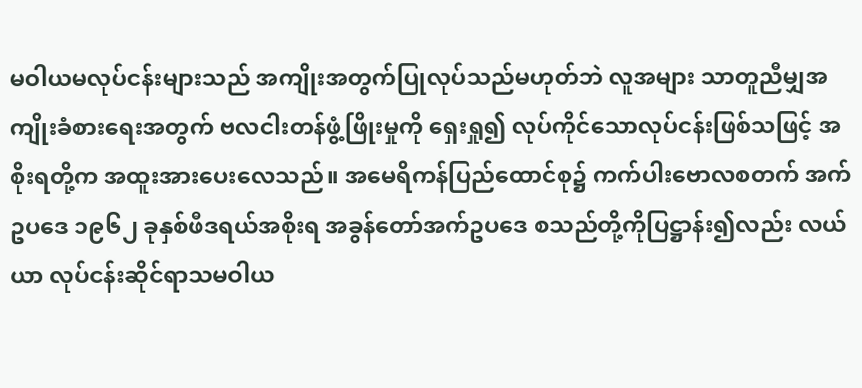မဝါယမလုပ်ငန်းများသည် အကျိုးအတွက်ပြုလုပ်သည်မဟုတ်ဘဲ လူအများ သာတူညီမျှအကျိုးခံစားရေးအတွက် ဗလငါးတန်ဖွံ့ဖြိုးမှုကို ရှေးရှု၍ လုပ်ကိုင်သောလုပ်ငန်းဖြစ်သဖြင့် အစိုးရတို့က အထူးအားပေးလေသည်။ အမေရိကန်ပြည်ထောင်စု၌ ကက်ပါးဗောလစတက် အက်ဥပဒေ ၁၉၆၂ ခုနှစ်ဖီဒရယ်အစိုးရ အခွန်တော်အက်ဥပဒေ စသည်တို့ကိုပြဋ္ဌာန်း၍လည်း လယ်ယာ လုပ်ငန်းဆိုင်ရာသမဝါယ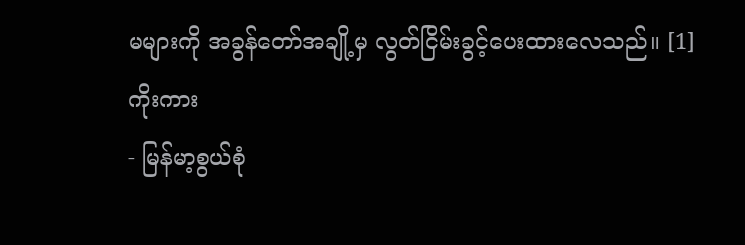မများကို အခွန်တော်အချို့မှ လွတ်ငြိမ်းခွင့်ပေးထားလေသည်။ [1]
ကိုးကား
- မြန်မာ့စွယ်စုံ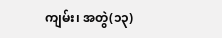ကျမ်း၊ အတွဲ(၁၃)